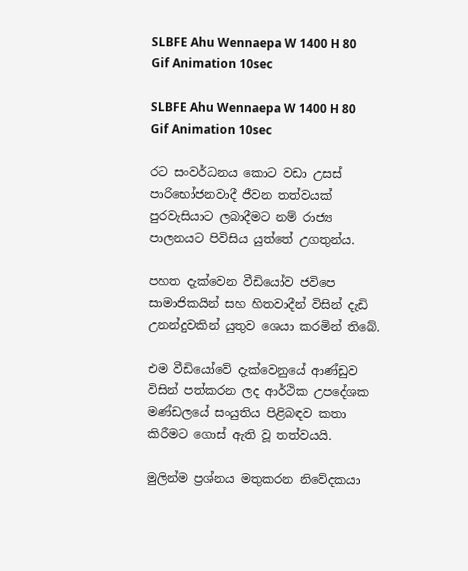SLBFE Ahu Wennaepa W 1400 H 80 Gif Animation 10sec

SLBFE Ahu Wennaepa W 1400 H 80 Gif Animation 10sec

රට සංවර්ධනය කොට වඩා උසස් පාරිභෝජනවාදී ජීවන තත්වයක් පුරවැසියාට ලබාදීමට නම් රාජ්‍ය පාලනයට පිවිසිය යුත්තේ උගතුන්ය.

පහත දැක්වෙන වීඩියෝව ජවිපෙ සාමාජිකයින් සහ හිතවාදීන් විසින් දැඩි උනන්දුවකින් යුතුව ශෙයා කරමින් තිබේ.

එම වීඩියෝවේ දැක්වෙනුයේ ආණ්ඩුව විසින් පත්කරන ලද ආර්ථික උපදේශක මණ්ඩලයේ සංයුතිය පිළිබඳව කතා කිරීමට ගොස් ඇති වූ තත්වයයි.

මුලින්ම ප්‍රශ්නය මතුකරන නිවේදකයා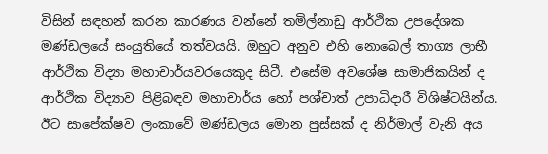විසින් සඳහන් කරන කාරණය වන්නේ තමිල්නාඩු ආර්ථික උපදේශක මණ්ඩලයේ සංයුතියේ තත්වයයි. ඔහුට අනුව එහි නොබෙල් තාග්‍ය ලාභී ආර්ථික විද්‍යා මහාචාර්යවරයෙකුද සිටී. එසේම අවශේෂ සාමාජිකයින් ද ආර්ථික විද්‍යාව පිළිබඳව මහාචාර්ය හෝ පශ්චාත් උපාධිදාරී විශිෂ්ටයින්ය. ඊට සාපේක්ෂව ලංකාවේ මණ්ඩලය මොන පුස්සක් ද නිර්මාල් වැනි අය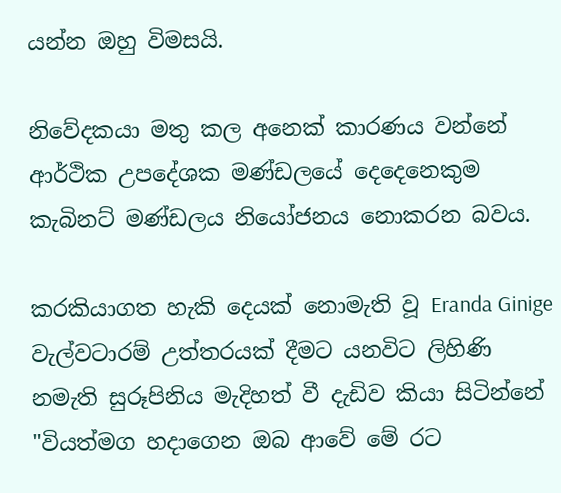යන්න ඔහු විමසයි.

නිවේදකයා මතු කල අනෙක් කාරණය වන්නේ ආර්ථික උපදේශක මණ්ඩලයේ දෙදෙනෙකුම කැබිනට් මණ්ඩලය නියෝජනය නොකරන බවය.

කරකියාගත හැකි දෙයක් නොමැති වූ Eranda Ginige වැල්වටාරම් උත්තරයක් දීමට යනවිට ලිහිණි නමැති සුරූපිනිය මැදිහත් වී දැඩිව කියා සිටින්නේ "වියත්මග හදාගෙන ඔබ ආවේ මේ රට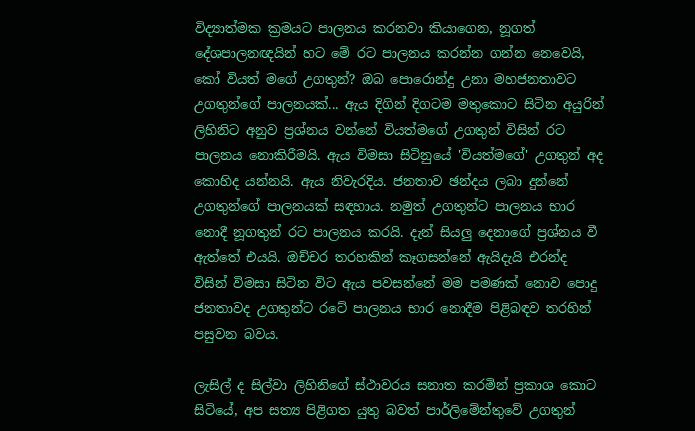විද්‍යාත්මක ක්‍රමයට පාලනය කරනවා කියාගෙන, නූගත් දේශපාලනඥයින් හට මේ රට පාලනය කරන්න ගන්න නෙවෙයි, කෝ වියත් මගේ උගතුන්? ඔබ පොරොන්දු උනා මහජනතාවට උගතුන්ගේ පාලනයක්... ඇය දිගින් දිගටම මතුකොට සිටින අයුරින් ලිහිනිට අනුව ප්‍රශ්නය වන්නේ වියත්මගේ උගතුන් විසින් රට පාලනය නොකිරීමයි. ඇය විමසා සිටිනුයේ 'වියත්මගේ' උගතුන් අද කොහිද යන්නයි. ඇය නිවැරදිය. ජනතාව ඡන්දය ලබා දුන්නේ උගතුන්ගේ පාලනයක් සඳහාය. නමුත් උගතුන්ට පාලනය භාර නොදී නූගතුන් රට පාලනය කරයි. දැන් සියලු දෙනාගේ ප්‍රශ්නය වී ඇත්තේ එයයි. ඔච්චර තරහකින් කෑගසන්නේ ඇයිදැයි එරන්ද විසින් විමසා සිටින විට ඇය පවසන්නේ මම පමණක් නොව පොදු ජනතාවද උගතුන්ට රටේ පාලනය භාර නොදීම පිළිබඳව තරහින් පසුවන බවය.

ලැසිල් ද සිල්වා ලිහිනිගේ ස්ථාවරය සනාත කරමින් ප්‍රකාශ කොට සිටියේ, අප සත්‍ය පිළිගත යුතු බවත් පාර්ලිමේන්තුවේ උගතුන්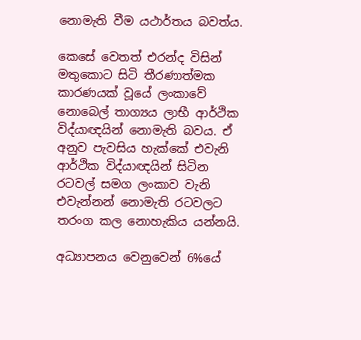නොමැති වීම යථාර්තය බවත්ය.

කෙසේ වෙතත් එරන්ද විසින් මතුකොට සිටි තීරණාත්මක කාරණයක් වූයේ ලංකාවේ නොබෙල් තාග්‍යය ලාභී ආර්ථික විද්යාඥයින් නොමැති බවය. ඒ අනුව පැවසිය හැක්කේ එවැනි ආර්ථික විද්යාඥයින් සිටින රටවල් සමග ලංකාව වැනි එවැන්නන් නොමැති රටවලට තරංග කල නොහැකිය යන්නයි.

අධ්‍යාපනය වෙනුවෙන් 6%යේ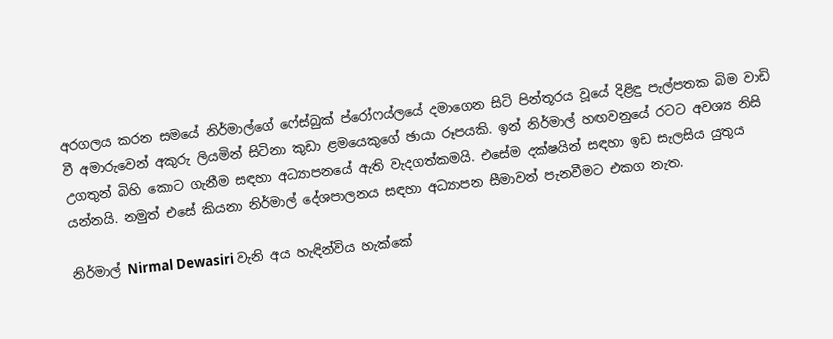අරගලය කරන සමයේ නිර්මාල්ගේ ෆේස්බුක් ප්රෝෆය්ලයේ දමාගෙන සිටි පින්තූරය වූයේ දිළිඳු පැල්පතක බිම වාඩි වී අමාරුවෙන් අකුරු ලියමින් සිටිනා කුඩා ළමයෙකුගේ ඡායා රූපයකි. ඉන් නිර්මාල් හඟවනුයේ රටට අවශ්‍ය නිසි උගතුන් බිහි කොට ගැනීම සඳහා අධ්‍යාපනයේ ඇති වැදගත්කමයි. එසේම දක්ෂයින් සඳහා ඉඩ සැලසිය යුතුය යන්නයි. නමුත් එසේ කියනා නිර්මාල් දේශපාලනය සඳහා අධ්‍යාපන සීමාවන් පැනවීමට එකග නැත.

නිර්මාල් Nirmal Dewasiri වැනි අය හැඳින්විය හැක්කේ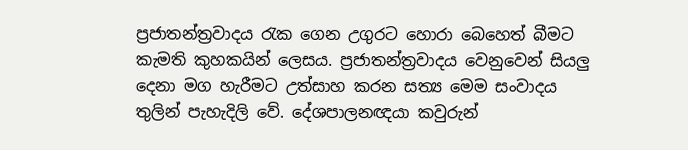ප්‍රජාතන්ත්‍රවාදය රැක ගෙන උගුරට හොරා බෙහෙත් බීමට කැමති කුහකයින් ලෙසය. ප්‍රජාතන්ත්‍රවාදය වෙනුවෙන් සියලු දෙනා මග හැරීමට උත්සාහ කරන සත්‍ය මෙම සංවාදය තුලින් පැහැදිලි වේ. දේශපාලනඥයා කවුරුන්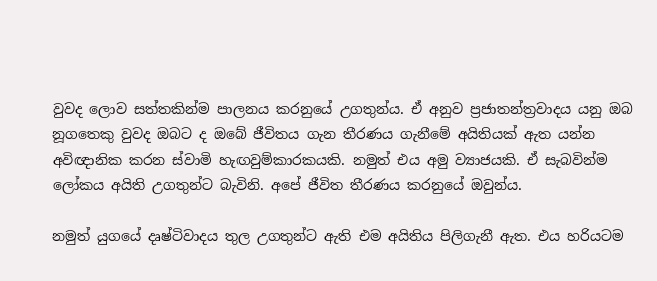වුවද ලොව සත්තකින්ම පාලනය කරනුයේ උගතුන්ය. ඒ අනුව ප්‍රජාතන්ත්‍රවාදය යනු ඔබ නූගතෙකු වුවද ඔබට ද ඔබේ ජීවිතය ගැන තීරණය ගැනීමේ අයිතියක් ඇත යන්න අවිඥානික කරන ස්වාමි හැඟවුම්කාරකයකි. නමුත් එය අමු ව්‍යාජයකි. ඒ සැබවින්ම ලෝකය අයිති උගතුන්ට බැවිනි. අපේ ජීවිත තීරණය කරනුයේ ඔවුන්ය.

නමුත් යුගයේ දෘෂ්ටිවාදය තුල උගතුන්ට ඇති එම අයිතිය පිලිගැනී ඇත. එය හරියටම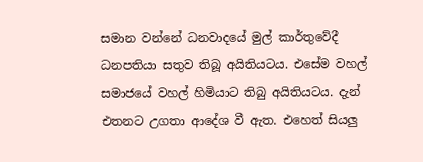සමාන වන්නේ ධනවාදයේ මුල් කාර්තුවේදී ධනපතියා සතුව තිබූ අයිතියටය. එසේම වහල් සමාජයේ වහල් හිමියාට තිබු අයිතියටය. දැන් එතනට උගතා ආදේශ වී ඇත. එහෙත් සියලු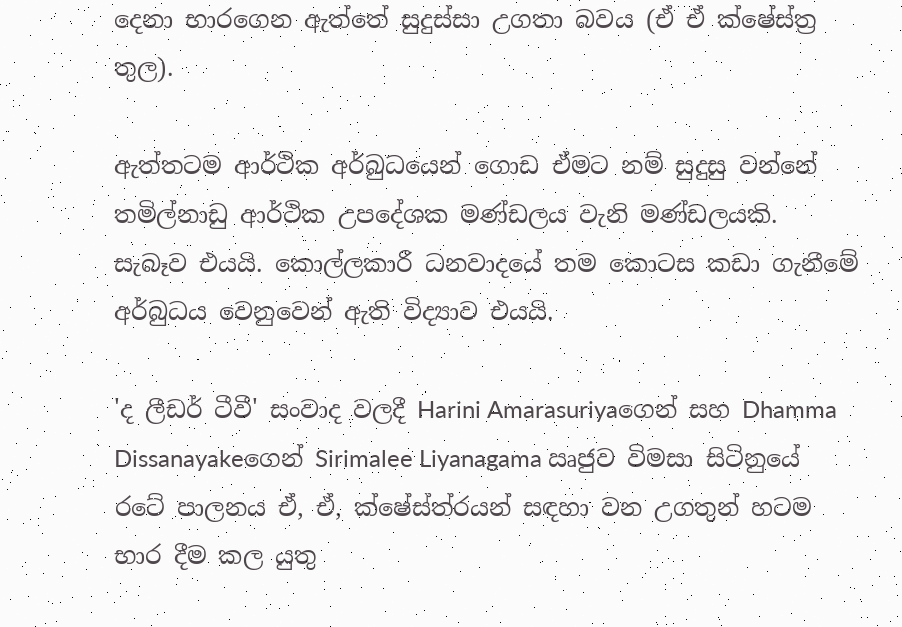දෙනා භාරගෙන ඇත්තේ සුදුස්සා උගතා බවය (ඒ ඒ ක්ෂේස්ත්‍ර තුල).

ඇත්තටම ආර්ථික අර්බුධයෙන් ගොඩ ඒමට නම් සුදුසු වන්නේ තමිල්නාඩු ආර්ථික උපදේශක මණ්ඩලය වැනි මණ්ඩලයකි. සැබෑව එයයි. කොල්ලකාරී ධනවාදයේ තම කොටස කඩා ගැනීමේ අර්බුධය වෙනුවෙන් ඇති විද්‍යාව එයයි.

'ද ලීඩර් ටීවී' සංවාද වලදී Harini Amarasuriyaගෙන් සහ Dhamma Dissanayakeගෙන් Sirimalee Liyanagama ඍජුව විමසා සිටිනුයේ රටේ පාලනය ඒ, ඒ, ක්ෂේස්ත්රයන් සඳහා වන උගතුන් හටම භාර දීම කල යුතු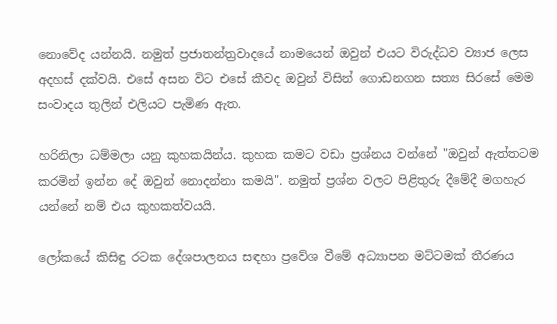නොවේද යන්නයි. නමුත් ප්‍රජාතන්ත්‍රවාදයේ නාමයෙන් ඔවුන් එයට විරුද්ධව ව්‍යාජ ලෙස අදහස් දක්වයි. එසේ අසන විට එසේ කීවද ඔවුන් විසින් ගොඩනගන සත්‍ය සිරසේ මෙම සංවාදය තුලින් එලියට පැමිණ ඇත.

හරිනිලා ධම්මලා යනු කුහකයින්ය. කුහක කමට වඩා ප්‍රශ්නය වන්නේ "ඔවුන් ඇත්තටම කරමින් ඉන්න දේ ඔවුන් නොදන්නා කමයි". නමුත් ප්‍රශ්න වලට පිළිතුරු දීමේදී මගහැර යන්නේ නම් එය කුහකත්වයයි.

ලෝකයේ කිසිඳු රටක දේශපාලනය සඳහා ප්‍රවේශ වීමේ අධ්‍යාපන මට්ටමක් තීරණය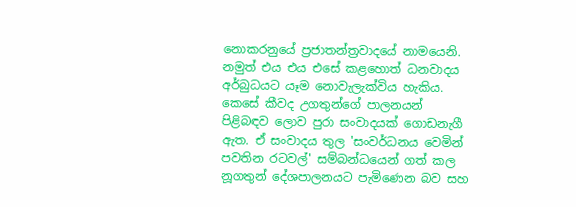නොකරනුයේ ප්‍රජාතන්ත්‍රවාදයේ නාමයෙනි. නමුත් එය එය එසේ කළහොත් ධනවාදය අර්බුධයට යෑම නොවැලැක්විය හැකිය. කෙසේ කීවද උගතුන්ගේ පාලනයන් පිළිබඳව ලොව පුරා සංවාදයක් ගොඩනැගී ඇත. ඒ සංවාදය තුල 'සංවර්ධනය වෙමින් පවතින රටවල්' සම්බන්ධයෙන් ගත් කල නූගතුන් දේශපාලනයට පැමිණෙන බව සහ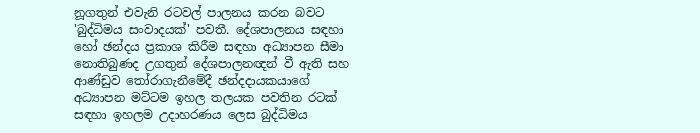නූගතුන් එවැනි රටවල් පාලනය කරන බවට 'බුද්ධිමය සංවාදයක්' පවතී. දේශපාලනය සඳහා හෝ ඡන්දය ප්‍රකාශ කිරීම සඳහා අධ්‍යාපන සීමා නොතිබුණද උගතුන් දේශපාලනඥන් වී ඇති සහ ආණ්ඩුව තෝරාගැනීමේදී ඡන්දදායකයාගේ අධ්‍යාපන මට්ටම ඉහල තලයක පවතින රටක් සඳහා ඉහලම උදාහරණය ලෙස බුද්ධිමය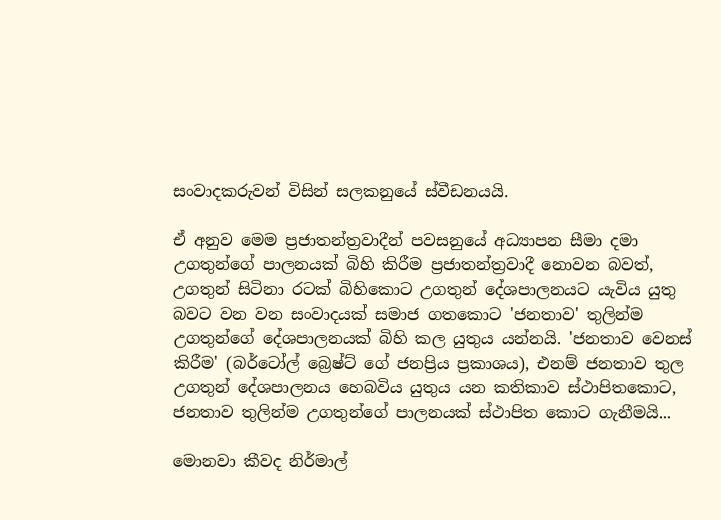සංවාදකරුවන් විසින් සලකනුයේ ස්වීඩනයයි.

ඒ අනුව මෙම ප්‍රජාතන්ත්‍රවාදීන් පවසනුයේ අධ්‍යාපන සීමා දමා උගතුන්ගේ පාලනයක් බිහි කිරීම ප්‍රජාතන්ත්‍රවාදී නොවන බවත්, උගතුන් සිටිනා රටක් බිහිකොට උගතුන් දේශපාලනයට යැවිය යුතු බවට වන වන සංවාදයක් සමාජ ගතකොට 'ජනතාව' තුලින්ම උගතුන්ගේ දේශපාලනයක් බිහි කල යුතුය යන්නයි. 'ජනතාව වෙනස් කිරීම' (බර්ටෝල් බ්‍රෙෂ්ට් ගේ ජනප්‍රිය ප්‍රකාශය), එනම් ජනතාව තුල උගතුන් දේශපාලනය හෙබවිය යුතුය යන කතිකාව ස්ථාපිතකොට, ජනතාව තුලින්ම උගතුන්ගේ පාලනයක් ස්ථාපිත කොට ගැනීමයි...

මොනවා කීවද නිර්මාල්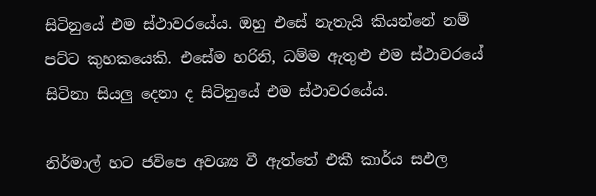සිටිනුයේ එම ස්ථාවරයේය. ඔහු එසේ නැතැයි කියන්නේ නම් පට්ට කුහකයෙකි. එසේම හරිනි, ධම්ම ඇතුළු එම ස්ථාවරයේ සිටිනා සියලු දෙනා ද සිටිනුයේ එම ස්ථාවරයේය.

නිර්මාල් හට ජවිපෙ අවශ්‍ය වී ඇත්තේ එකී කාර්ය සඵල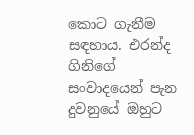කොට ගැනීම සඳහාය. එරන්ද ගිනිගේ සංවාදයෙන් පැන දුවනුයේ ඔහුට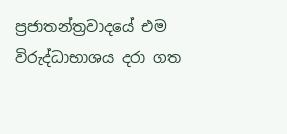ප්‍රජාතන්ත්‍රවාදයේ එම විරුද්ධාභාශය දරා ගත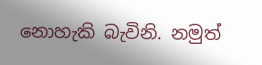නොහැකි බැවිනි. නමුත්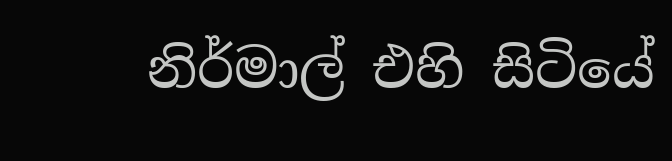නිර්මාල් එහි සිටියේ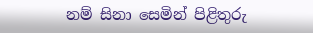නම් සිනා සෙමින් පිළිතුරු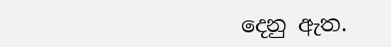දෙනු ඇත.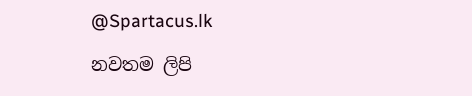@Spartacus.lk

නවතම ලිපි